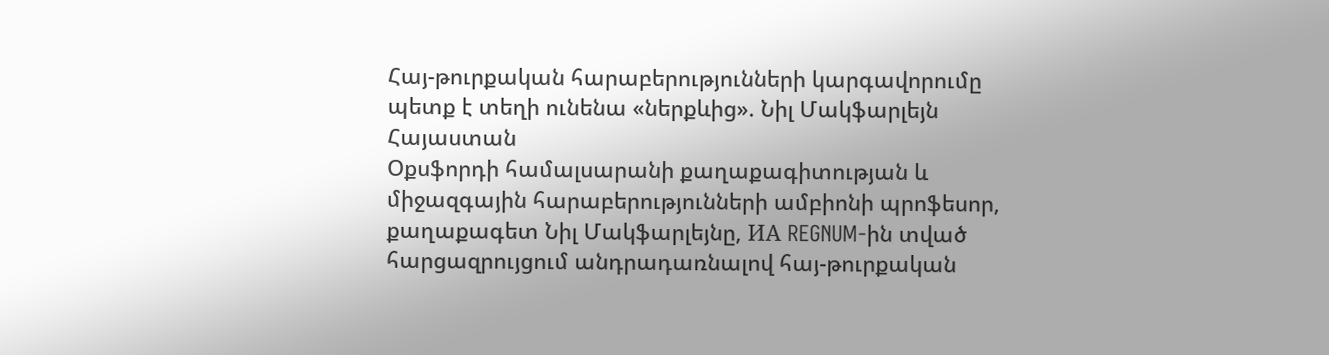Հայ-թուրքական հարաբերությունների կարգավորումը պետք է տեղի ունենա «ներքևից». Նիլ Մակֆարլեյն
Հայաստան
Օքսֆորդի համալսարանի քաղաքագիտության և միջազգային հարաբերությունների ամբիոնի պրոֆեսոր, քաղաքագետ Նիլ Մակֆարլեյնը, ИА REGNUM-ին տված հարցազրույցում անդրադառնալով հայ-թուրքական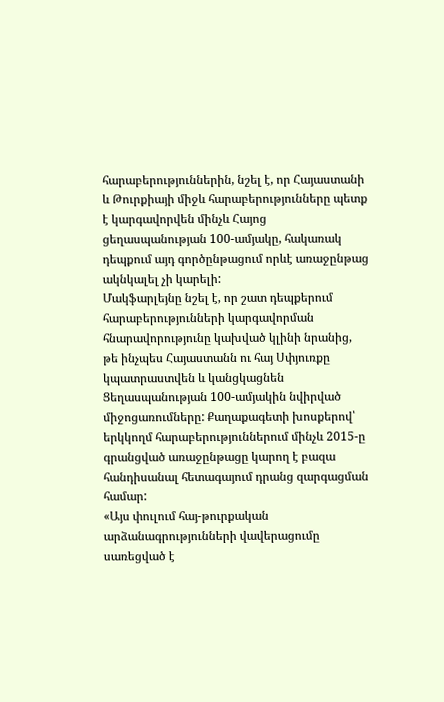հարաբերություններին, նշել է, որ Հայաստանի և Թուրքիայի միջև հարաբերությունները պետք է կարգավորվեն մինչև Հայոց ցեղասպանության 100-ամյակը, հակառակ դեպքում այդ գործընթացում որևէ առաջընթաց ակնկալել չի կարելի:
Մակֆարլեյնը նշել է, որ շատ դեպքերում հարաբերությունների կարգավորման հնարավորությունը կախված կլինի նրանից, թե ինչպես Հայաստանն ու հայ Սփյուռքը կպատրաստվեն և կանցկացնեն Ցեղասպանության 100-ամյակին նվիրված միջոցառումները: Քաղաքագետի խոսքերով՝ երկկողմ հարաբերություններում մինչև 2015-ը գրանցված առաջընթացը կարող է բազա հանդիսանալ հետագայում դրանց զարգացման համար:
«Այս փուլում հայ-թուրքական արձանագրությունների վավերացումը սառեցված է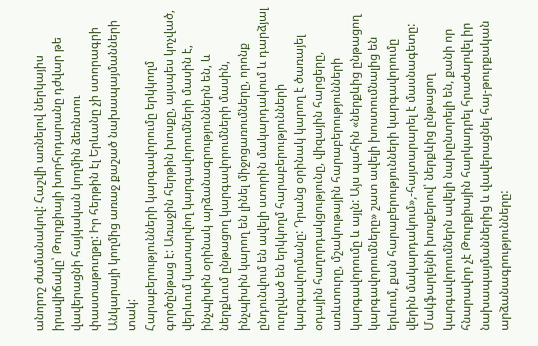անորոշ ժամանակով: Հաշվի առնելով ներկայիս իրավիճակը՝ Թուրքիայի խորհրդարանը դժվար թե վավերացնի հայկական կողմին ձեռնտու փաստաթուղթը: Իր հերթին էլ Երևանը չի ստորագրի Անկարայի կողմից առաջ քաշած նախապայմանների տակ:
Հարաբերությունների կարգավորումը երկկողմ գործընթաց է: Առաջին հերթին խոսքը, այսպես կոչված, վերևում կատարվող կարգավորումների մասին է, ինչպիսին օրինակ արձանագրություններն են, և ներքևում ընթացող կարգավորումների մասին, ինչպիսին կարող են լինել միջոցառումները, որոնք ընդունվում են ավելի ստորին մակարդակում և դարձյալ ուղղված են երկկողմ հարաբերությունների կարգավորմանը: Դրանց օրինակ կարող է ծառայել օդային հաղորդակցությունը, վիզային հարցերը, առևտուրը, մշակութային հարաբերությունների կարգավորումը և այլն: Այս պահին «ներքևից ընթացող կարգավորումները» շատ ավելի խոստումնալից են երևում, քան հարաբերությունների կարգավորումը վերին մակարդակում»,-հայտարարել է մասնագետը:
Մակֆարլեյնի խոսքերով՝ ներքևից ընթացող կարգավորումներն ավելի նախընտրելի են, քանի որ հնարավոր չէ Թուրքիային հարկադրել հրաժարվել իր նախապայմաններից և վավերացնել հայ-թուրքական արձանագրությունները: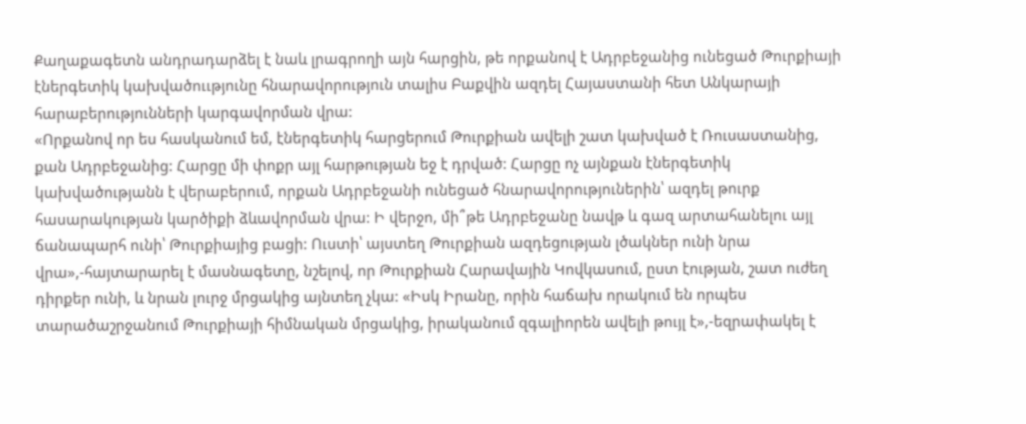Քաղաքագետն անդրադարձել է նաև լրագրողի այն հարցին, թե որքանով է Ադրբեջանից ունեցած Թուրքիայի էներգետիկ կախվածոււթյունը հնարավորություն տալիս Բաքվին ազդել Հայաստանի հետ Անկարայի հարաբերությունների կարգավորման վրա:
«Որքանով որ ես հասկանում եմ, էներգետիկ հարցերում Թուրքիան ավելի շատ կախված է Ռուսաստանից, քան Ադրբեջանից: Հարցը մի փոքր այլ հարթության եջ է դրված: Հարցը ոչ այնքան էներգետիկ կախվածությանն է վերաբերում, որքան Ադրբեջանի ունեցած հնարավորություներին՝ ազդել թուրք հասարակության կարծիքի ձևավորման վրա: Ի վերջո, մի՞թե Ադրբեջանը նավթ և գազ արտահանելու այլ ճանապարհ ունի՝ Թուրքիայից բացի: Ուստի՝ այստեղ Թուրքիան ազդեցության լծակներ ունի նրա վրա»,-հայտարարել է մասնագետը, նշելով, որ Թուրքիան Հարավային Կովկասում, ըստ էության, շատ ուժեղ դիրքեր ունի, և նրան լուրջ մրցակից այնտեղ չկա: «Իսկ Իրանը, որին հաճախ որակում են որպես տարածաշրջանում Թուրքիայի հիմնական մրցակից, իրականում զգալիորեն ավելի թույլ է»,-եզրափակել է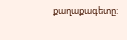քաղաքագետը: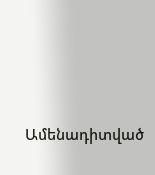Ամենադիտված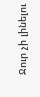Ջուր չի լինելու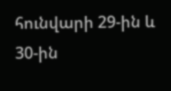հունվարի 29-ին և 30-ին